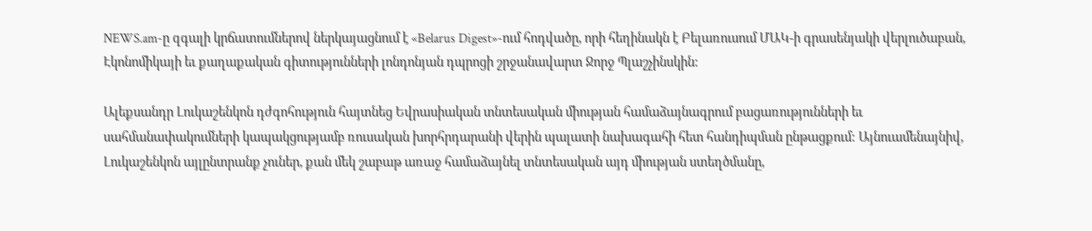NEWS.am-ը զգալի կրճատումներով ներկայացնում է «Belarus Digest»-ում հոդվածը, որի հեղինակն է Բելառուսում ՄԱԿ-ի գրասենյակի վերլուծաբան, Էկոնոմիկայի եւ քաղաքական գիտությունների լոնդոնյան դպրոցի շրջանավարտ Ջորջ Պլաշչինսկին:

Ալեքսանդր Լուկաշենկոն դժգոհություն հայտնեց Եվրասիական տնտեսական միության համաձայնագրում բացառությունների եւ սահմանափակումների կապակցությամբ ռուսական խորհրդարանի վերին պալատի նախագահի հետ հանդիպման ընթացքում: Այնուամենայնիվ, Լուկաշենկոն այլընտրանք չուներ, քան մեկ շաբաթ առաջ համաձայնել տնտեսական այդ միության ստեղծմանը,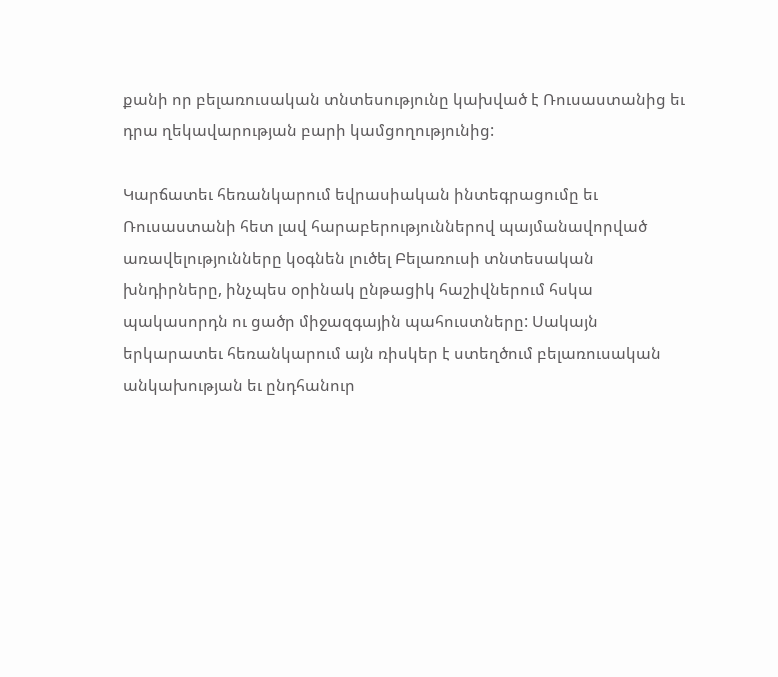քանի որ բելառուսական տնտեսությունը կախված է Ռուսաստանից եւ դրա ղեկավարության բարի կամցողությունից:

Կարճատեւ հեռանկարում եվրասիական ինտեգրացումը եւ Ռուսաստանի հետ լավ հարաբերություններով պայմանավորված առավելությունները կօգնեն լուծել Բելառուսի տնտեսական խնդիրները, ինչպես օրինակ ընթացիկ հաշիվներում հսկա պակասորդն ու ցածր միջազգային պահուստները: Սակայն երկարատեւ հեռանկարում այն ռիսկեր է ստեղծում բելառուսական անկախության եւ ընդհանուր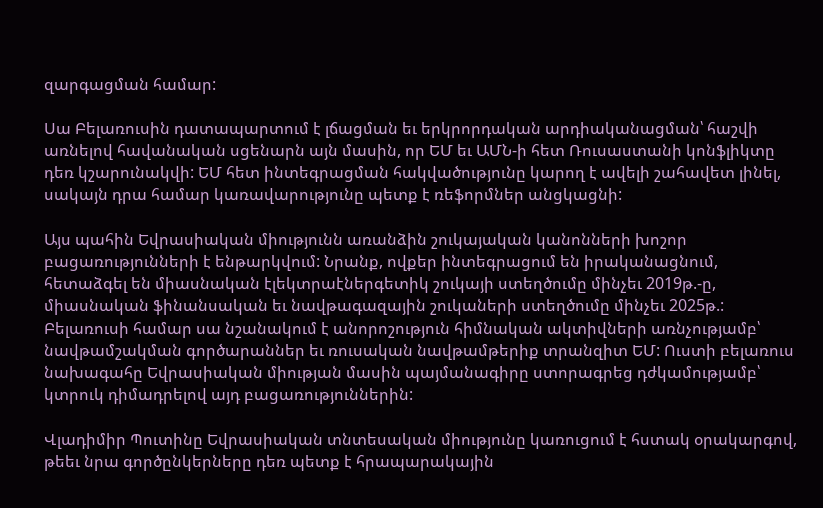զարգացման համար:

Սա Բելառուսին դատապարտում է լճացման եւ երկրորդական արդիականացման՝ հաշվի առնելով հավանական սցենարն այն մասին, որ ԵՄ եւ ԱՄՆ-ի հետ Ռուսաստանի կոնֆլիկտը դեռ կշարունակվի: ԵՄ հետ ինտեգրացման հակվածությունը կարող է ավելի շահավետ լինել, սակայն դրա համար կառավարությունը պետք է ռեֆորմներ անցկացնի:

Այս պահին Եվրասիական միությունն առանձին շուկայական կանոնների խոշոր բացառությունների է ենթարկվում: Նրանք, ովքեր ինտեգրացում են իրականացնում, հետաձգել են միասնական էլեկտրաէներգետիկ շուկայի ստեղծումը մինչեւ 2019թ.-ը, միասնական ֆինանսական եւ նավթագազային շուկաների ստեղծումը մինչեւ 2025թ.: Բելառուսի համար սա նշանակում է անորոշություն հիմնական ակտիվների առնչությամբ՝ նավթամշակման գործարաններ եւ ռուսական նավթամթերիք տրանզիտ ԵՄ: Ուստի բելառուս նախագահը Եվրասիական միության մասին պայմանագիրը ստորագրեց դժկամությամբ՝ կտրուկ դիմադրելով այդ բացառություններին:

Վլադիմիր Պուտինը Եվրասիական տնտեսական միությունը կառուցում է հստակ օրակարգով, թեեւ նրա գործընկերները դեռ պետք է հրապարակային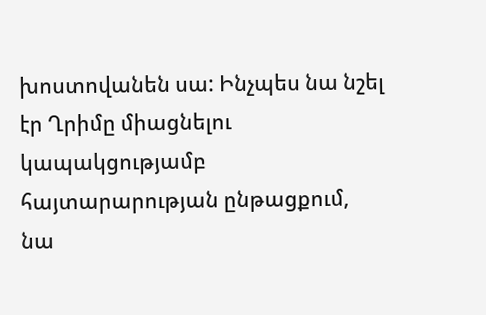խոստովանեն սա: Ինչպես նա նշել էր Ղրիմը միացնելու կապակցությամբ հայտարարության ընթացքում, նա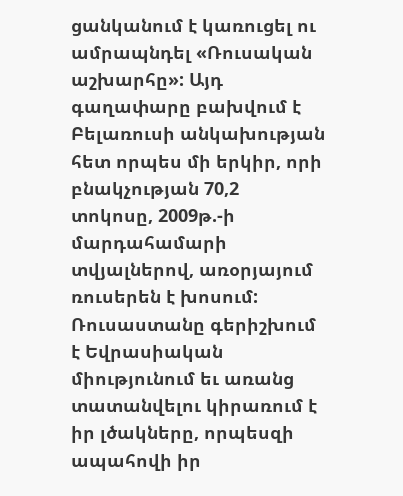ցանկանում է կառուցել ու ամրապնդել «Ռուսական աշխարհը»: Այդ գաղափարը բախվում է Բելառուսի անկախության հետ որպես մի երկիր, որի բնակչության 70,2 տոկոսը, 2009թ.-ի մարդահամարի տվյալներով, առօրյայում ռուսերեն է խոսում: Ռուսաստանը գերիշխում է Եվրասիական միությունում եւ առանց տատանվելու կիրառում է իր լծակները, որպեսզի ապահովի իր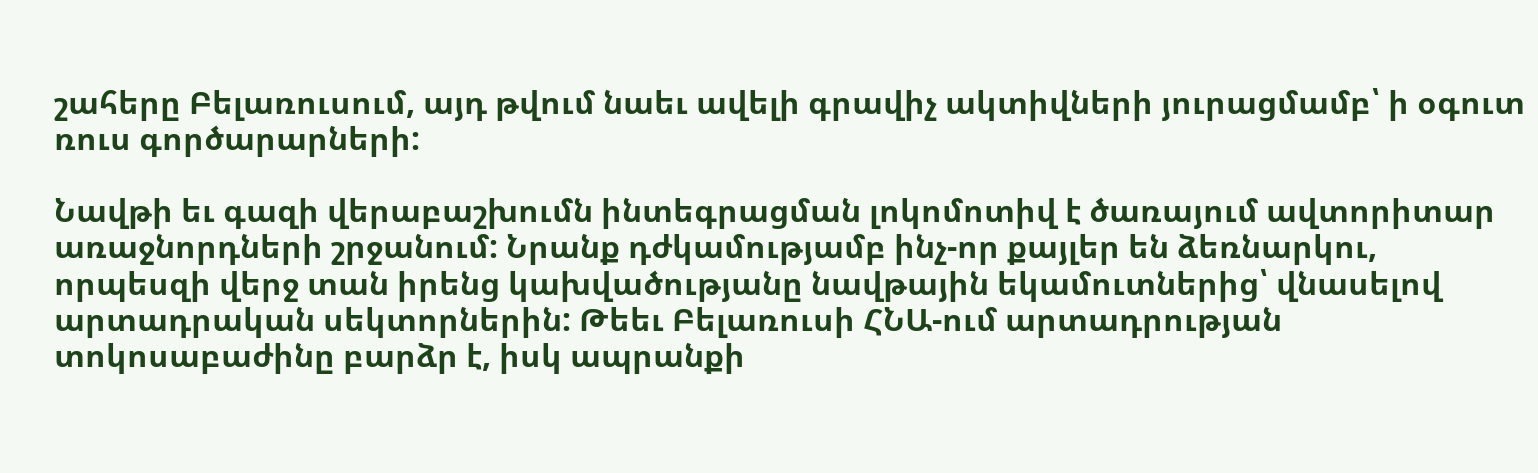շահերը Բելառուսում, այդ թվում նաեւ ավելի գրավիչ ակտիվների յուրացմամբ՝ ի օգուտ ռուս գործարարների:

Նավթի եւ գազի վերաբաշխումն ինտեգրացման լոկոմոտիվ է ծառայում ավտորիտար առաջնորդների շրջանում: Նրանք դժկամությամբ ինչ-որ քայլեր են ձեռնարկու, որպեսզի վերջ տան իրենց կախվածությանը նավթային եկամուտներից՝ վնասելով արտադրական սեկտորներին: Թեեւ Բելառուսի ՀՆԱ-ում արտադրության տոկոսաբաժինը բարձր է, իսկ ապրանքի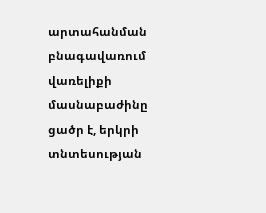արտահանման բնագավառում վառելիքի մասնաբաժինը ցածր է, երկրի տնտեսության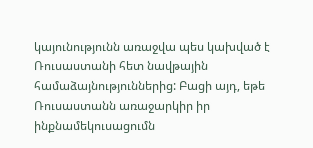կայունությունն առաջվա պես կախված է Ռուսաստանի հետ նավթային համաձայնություններից: Բացի այդ, եթե Ռուսաստանն առաջարկիր իր ինքնամեկուսացումն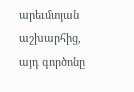արեւմտյան աշխարհից, այդ գործոնը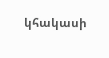կհակասի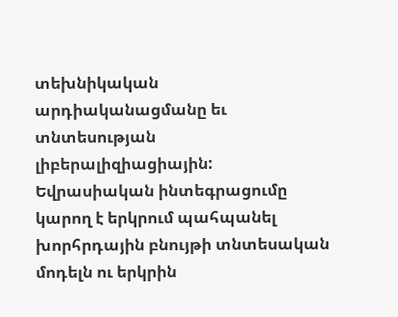տեխնիկական արդիականացմանը եւ տնտեսության լիբերալիզիացիային: Եվրասիական ինտեգրացումը կարող է երկրում պահպանել խորհրդային բնույթի տնտեսական մոդելն ու երկրին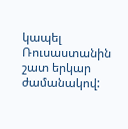կապել Ռուսաստանին շատ երկար ժամանակով: